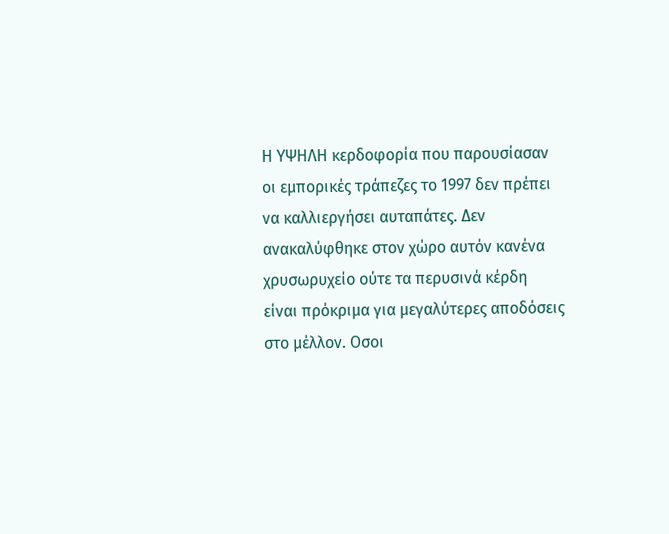Η ΥΨΗΛΗ κερδοφορία που παρουσίασαν οι εμπορικές τράπεζες το 1997 δεν πρέπει να καλλιεργήσει αυταπάτες. Δεν ανακαλύφθηκε στον χώρο αυτόν κανένα χρυσωρυχείο ούτε τα περυσινά κέρδη είναι πρόκριμα για μεγαλύτερες αποδόσεις στο μέλλον. Οσοι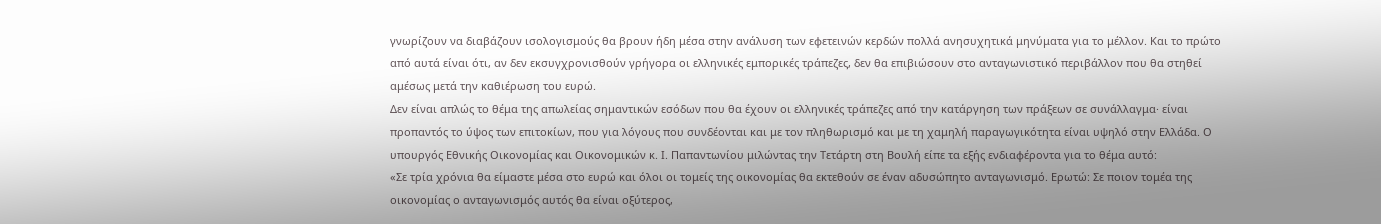γνωρίζουν να διαβάζουν ισολογισμούς θα βρουν ήδη μέσα στην ανάλυση των εφετεινών κερδών πολλά ανησυχητικά μηνύματα για το μέλλον. Και το πρώτο από αυτά είναι ότι, αν δεν εκσυγχρονισθούν γρήγορα οι ελληνικές εμπορικές τράπεζες, δεν θα επιβιώσουν στο ανταγωνιστικό περιβάλλον που θα στηθεί αμέσως μετά την καθιέρωση του ευρώ.
Δεν είναι απλώς το θέμα της απωλείας σημαντικών εσόδων που θα έχουν οι ελληνικές τράπεζες από την κατάργηση των πράξεων σε συνάλλαγμα· είναι προπαντός το ύψος των επιτοκίων, που για λόγους που συνδέονται και με τον πληθωρισμό και με τη χαμηλή παραγωγικότητα είναι υψηλό στην Ελλάδα. Ο υπουργός Εθνικής Οικονομίας και Οικονομικών κ. Ι. Παπαντωνίου μιλώντας την Τετάρτη στη Βουλή είπε τα εξής ενδιαφέροντα για το θέμα αυτό:
«Σε τρία χρόνια θα είμαστε μέσα στο ευρώ και όλοι οι τομείς της οικονομίας θα εκτεθούν σε έναν αδυσώπητο ανταγωνισμό. Ερωτώ: Σε ποιον τομέα της οικονομίας ο ανταγωνισμός αυτός θα είναι οξύτερος,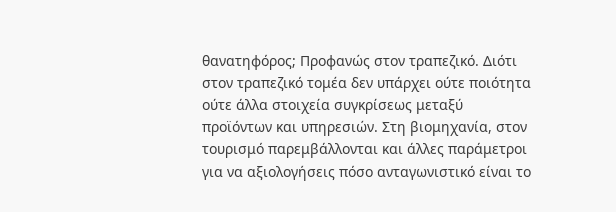θανατηφόρος; Προφανώς στον τραπεζικό. Διότι στον τραπεζικό τομέα δεν υπάρχει ούτε ποιότητα ούτε άλλα στοιχεία συγκρίσεως μεταξύ προϊόντων και υπηρεσιών. Στη βιομηχανία, στον τουρισμό παρεμβάλλονται και άλλες παράμετροι για να αξιολογήσεις πόσο ανταγωνιστικό είναι το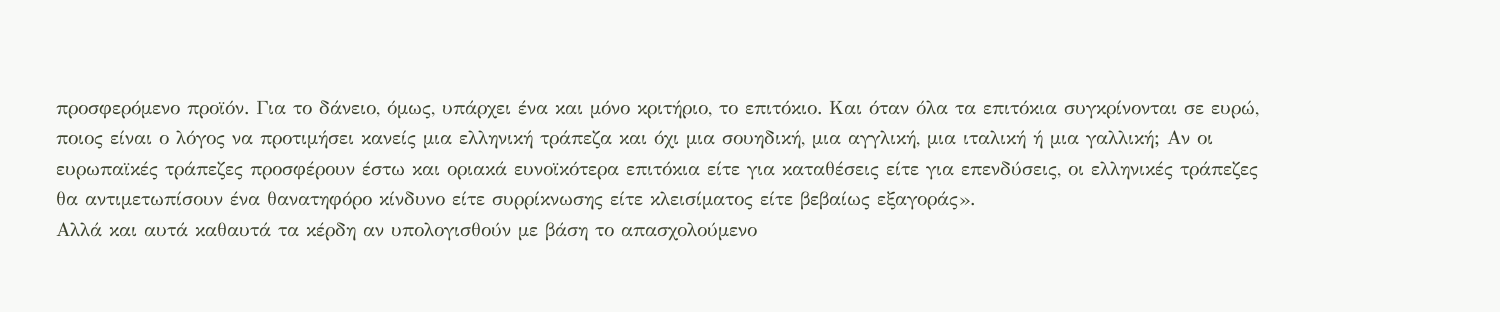προσφερόμενο προϊόν. Για το δάνειο, όμως, υπάρχει ένα και μόνο κριτήριο, το επιτόκιο. Και όταν όλα τα επιτόκια συγκρίνονται σε ευρώ, ποιος είναι ο λόγος να προτιμήσει κανείς μια ελληνική τράπεζα και όχι μια σουηδική, μια αγγλική, μια ιταλική ή μια γαλλική; Αν οι ευρωπαϊκές τράπεζες προσφέρουν έστω και οριακά ευνοϊκότερα επιτόκια είτε για καταθέσεις είτε για επενδύσεις, οι ελληνικές τράπεζες θα αντιμετωπίσουν ένα θανατηφόρο κίνδυνο είτε συρρίκνωσης είτε κλεισίματος είτε βεβαίως εξαγοράς».
Αλλά και αυτά καθαυτά τα κέρδη αν υπολογισθούν με βάση το απασχολούμενο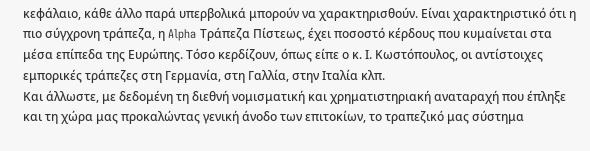κεφάλαιο, κάθε άλλο παρά υπερβολικά μπορούν να χαρακτηρισθούν. Είναι χαρακτηριστικό ότι η πιο σύγχρονη τράπεζα, η Alpha Τράπεζα Πίστεως, έχει ποσοστό κέρδους που κυμαίνεται στα μέσα επίπεδα της Ευρώπης. Τόσο κερδίζουν, όπως είπε ο κ. Ι. Κωστόπουλος, οι αντίστοιχες εμπορικές τράπεζες στη Γερμανία, στη Γαλλία, στην Ιταλία κλπ.
Και άλλωστε, με δεδομένη τη διεθνή νομισματική και χρηματιστηριακή αναταραχή που έπληξε και τη χώρα μας προκαλώντας γενική άνοδο των επιτοκίων, το τραπεζικό μας σύστημα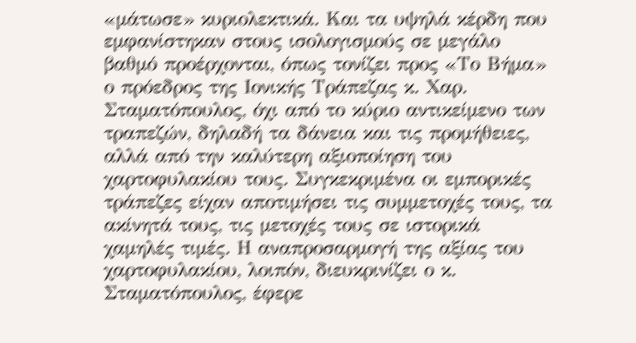«μάτωσε» κυριολεκτικά. Και τα υψηλά κέρδη που εμφανίστηκαν στους ισολογισμούς σε μεγάλο βαθμό προέρχονται, όπως τονίζει προς «Το Βήμα» ο πρόεδρος της Ιονικής Τράπεζας κ. Χαρ. Σταματόπουλος, όχι από το κύριο αντικείμενο των τραπεζών, δηλαδή τα δάνεια και τις προμήθειες, αλλά από την καλύτερη αξιοποίηση του χαρτοφυλακίου τους. Συγκεκριμένα οι εμπορικές τράπεζες είχαν αποτιμήσει τις συμμετοχές τους, τα ακίνητά τους, τις μετοχές τους σε ιστορικά χαμηλές τιμές. Η αναπροσαρμογή της αξίας του χαρτοφυλακίου, λοιπόν, διευκρινίζει ο κ. Σταματόπουλος, έφερε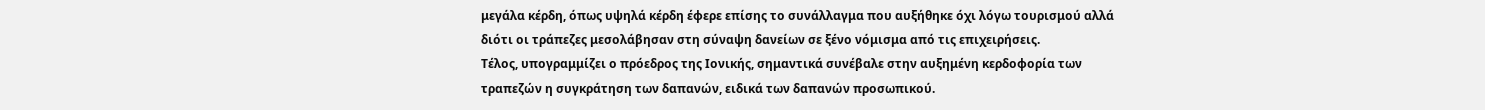μεγάλα κέρδη, όπως υψηλά κέρδη έφερε επίσης το συνάλλαγμα που αυξήθηκε όχι λόγω τουρισμού αλλά διότι οι τράπεζες μεσολάβησαν στη σύναψη δανείων σε ξένο νόμισμα από τις επιχειρήσεις.
Τέλος, υπογραμμίζει ο πρόεδρος της Ιονικής, σημαντικά συνέβαλε στην αυξημένη κερδοφορία των τραπεζών η συγκράτηση των δαπανών, ειδικά των δαπανών προσωπικού.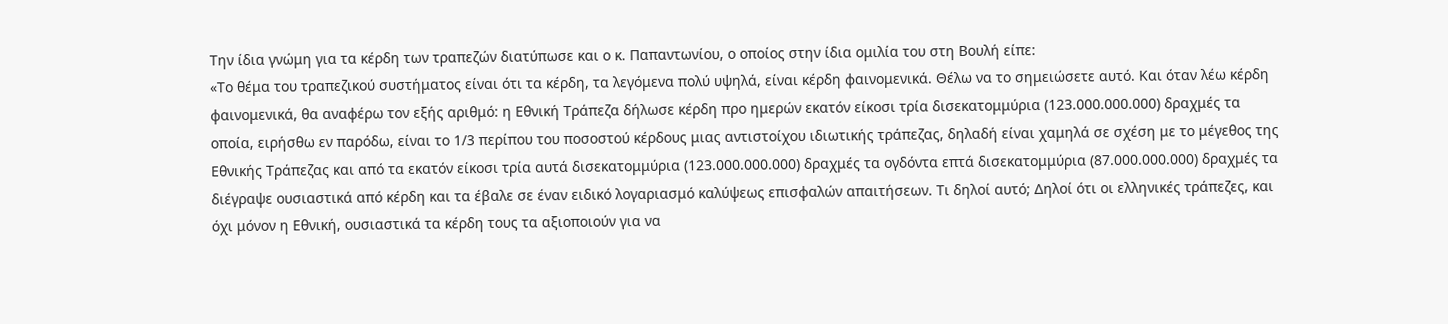Την ίδια γνώμη για τα κέρδη των τραπεζών διατύπωσε και ο κ. Παπαντωνίου, ο οποίος στην ίδια ομιλία του στη Βουλή είπε:
«Το θέμα του τραπεζικού συστήματος είναι ότι τα κέρδη, τα λεγόμενα πολύ υψηλά, είναι κέρδη φαινομενικά. Θέλω να το σημειώσετε αυτό. Και όταν λέω κέρδη φαινομενικά, θα αναφέρω τον εξής αριθμό: η Εθνική Τράπεζα δήλωσε κέρδη προ ημερών εκατόν είκοσι τρία δισεκατομμύρια (123.000.000.000) δραχμές τα οποία, ειρήσθω εν παρόδω, είναι το 1/3 περίπου του ποσοστού κέρδους μιας αντιστοίχου ιδιωτικής τράπεζας, δηλαδή είναι χαμηλά σε σχέση με το μέγεθος της Εθνικής Τράπεζας και από τα εκατόν είκοσι τρία αυτά δισεκατομμύρια (123.000.000.000) δραχμές τα ογδόντα επτά δισεκατομμύρια (87.000.000.000) δραχμές τα διέγραψε ουσιαστικά από κέρδη και τα έβαλε σε έναν ειδικό λογαριασμό καλύψεως επισφαλών απαιτήσεων. Τι δηλοί αυτό; Δηλοί ότι οι ελληνικές τράπεζες, και όχι μόνον η Εθνική, ουσιαστικά τα κέρδη τους τα αξιοποιούν για να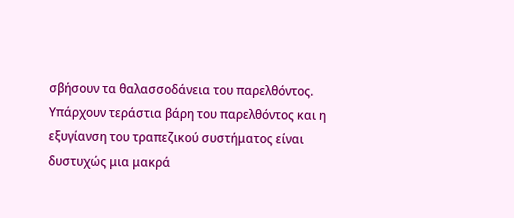σβήσουν τα θαλασσοδάνεια του παρελθόντος. Υπάρχουν τεράστια βάρη του παρελθόντος και η εξυγίανση του τραπεζικού συστήματος είναι δυστυχώς μια μακρά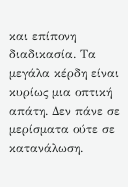και επίπονη διαδικασία. Τα μεγάλα κέρδη είναι κυρίως μια οπτική απάτη. Δεν πάνε σε μερίσματα ούτε σε κατανάλωση.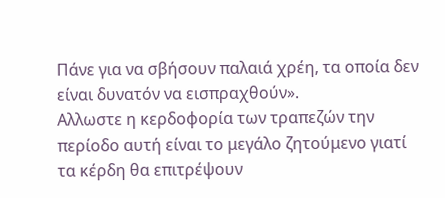Πάνε για να σβήσουν παλαιά χρέη, τα οποία δεν είναι δυνατόν να εισπραχθούν».
Αλλωστε η κερδοφορία των τραπεζών την περίοδο αυτή είναι το μεγάλο ζητούμενο γιατί τα κέρδη θα επιτρέψουν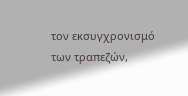τον εκσυγχρονισμό των τραπεζών,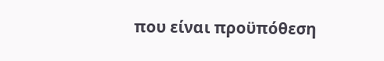που είναι προϋπόθεση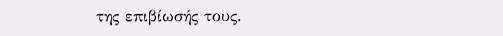της επιβίωσής τους.